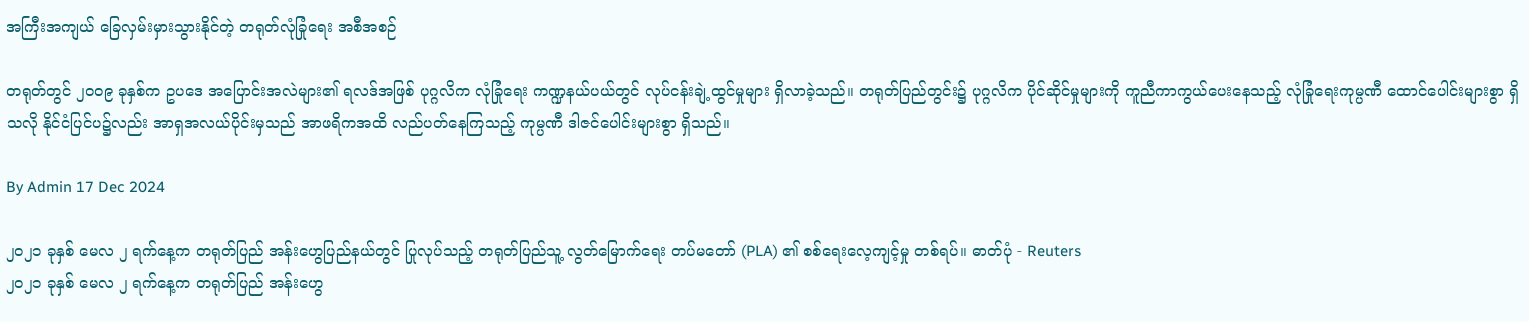အကြီးအကျယ် ခြေလှမ်းမှားသွားနိုင်တဲ့ တရုတ်လုံခြုံရေး အစီအစဉ်

တရုတ်တွင် ၂၀၀၉ ခုနှစ်က ဥပဒေ အပြောင်းအလဲများ၏ ရလဒ်အဖြစ် ပုဂ္ဂလိက လုံခြုံရေး ကဏ္ဍနယ်ပယ်တွင် လုပ်ငန်းချဲ့ထွင်မှုများ ရှိလာခဲ့သည်။ တရုတ်ပြည်တွင်း၌ ပုဂ္ဂလိက ပိုင်ဆိုင်မှုများကို ကူညီကာကွယ်ပေးနေသည့် လုံခြုံရေးကုမ္ပဏီ ထောင်ပေါင်းများစွာ ရှိသလို နိုင်ငံပြင်ပ၌လည်း အာရှအလယ်ပိုင်းမှသည် အာဖရိကအထိ လည်ပတ်နေကြသည့် ကုမ္ပဏီ ဒါဇင်ပေါင်းများစွာ ရှိသည်။

By Admin 17 Dec 2024

၂၀၂၁ ခုနှစ် မေလ ၂ ရက်နေ့က တရုတ်ပြည် အန်းဟွေပြည်နယ်တွင် ပြုလုပ်သည့် တရုတ်ပြည်သူ့ လွတ်မြောက်ရေး တပ်မတော် (PLA) ၏ စစ်ရေးလေ့ကျင့်မှု တစ်ရပ်။ ဓာတ်ပုံ - Reuters
၂၀၂၁ ခုနှစ် မေလ ၂ ရက်နေ့က တရုတ်ပြည် အန်းဟွေ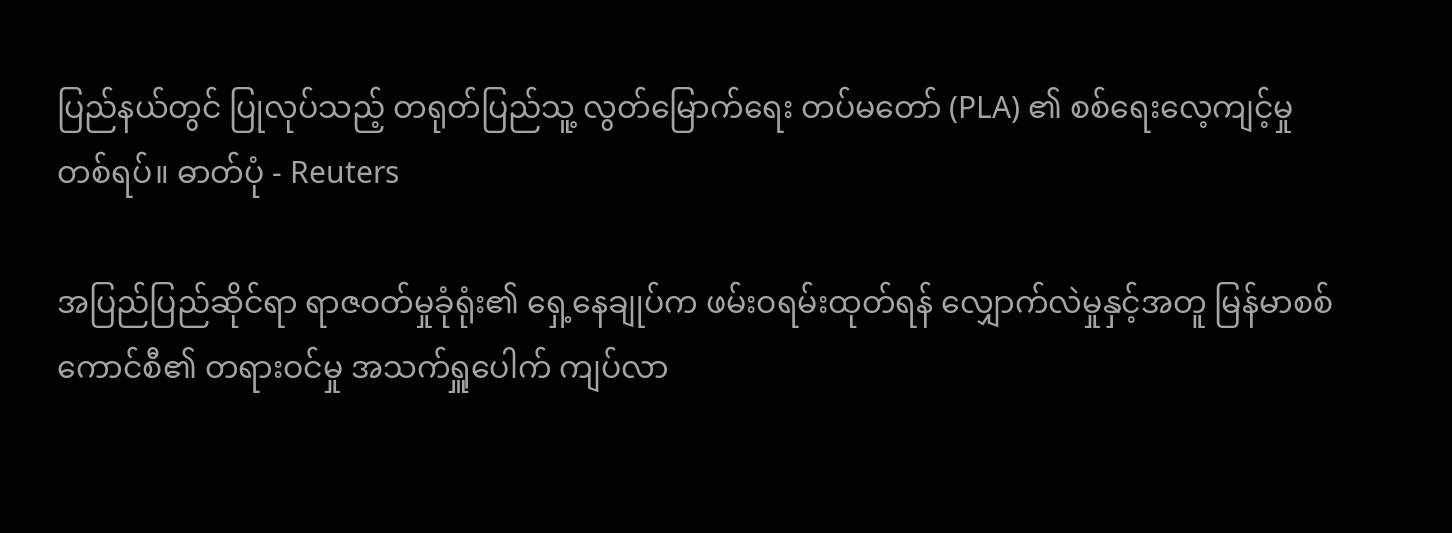ပြည်နယ်တွင် ပြုလုပ်သည့် တရုတ်ပြည်သူ့ လွတ်မြောက်ရေး တပ်မတော် (PLA) ၏ စစ်ရေးလေ့ကျင့်မှု တစ်ရပ်။ ဓာတ်ပုံ - Reuters

အပြည်ပြည်ဆိုင်ရာ ရာဇဝတ်မှုခုံရုံး၏ ရှေ့နေချုပ်က ဖမ်းဝရမ်းထုတ်ရန် လျှောက်လဲမှုနှင့်အတူ မြန်မာစစ်ကောင်စီ၏ တရားဝင်မှု အသက်ရှူပေါက် ကျပ်လာ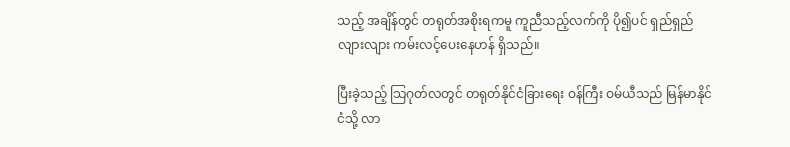သည့် အချိန်တွင် တရုတ်အစိုးရကမူ ကူညီသည့်လက်ကို ပို၍ပင် ရှည်ရှည်လျားလျား ကမ်းလင့်ပေးနေဟန် ရှိသည်။

ပြီးခဲ့သည့် သြဂုတ်လတွင် တရုတ်နိုင်ငံခြားရေး ဝန်ကြီး ဝမ်ယီသည် မြန်မာနိုင်ငံသို့ လာ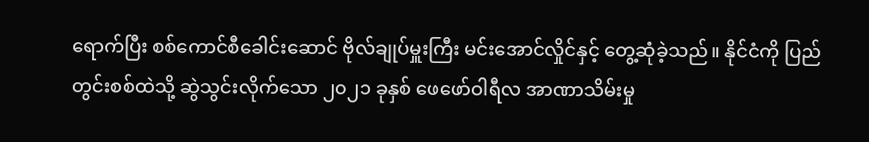ရောက်ပြီး စစ်ကောင်စီခေါင်းဆောင် ဗိုလ်ချုပ်မှူးကြီး မင်းအောင်လှိုင်နှင့် တွေ့ဆုံခဲ့သည်။ နိုင်ငံကို ပြည်တွင်းစစ်ထဲသို့ ဆွဲသွင်းလိုက်သော ၂၀၂၁ ခုနှစ် ဖေဖော်ဝါရီလ အာဏာသိမ်းမှု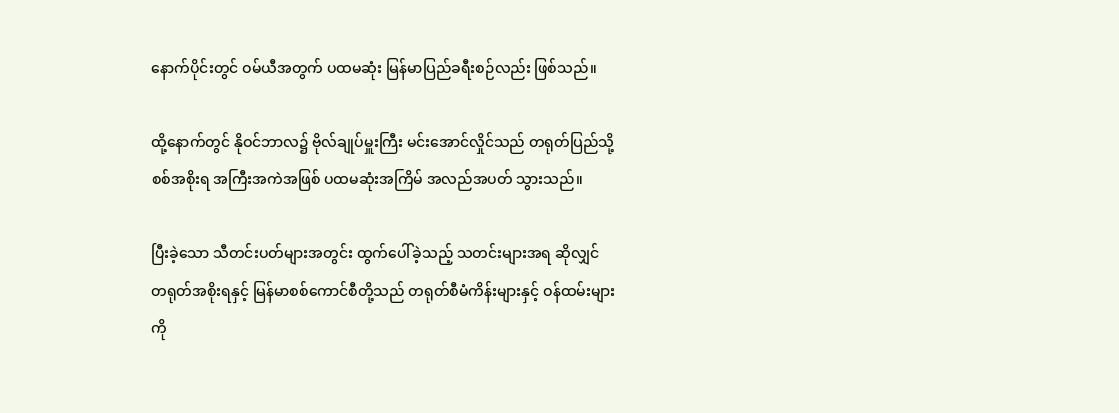နောက်ပိုင်းတွင် ဝမ်ယီအတွက် ပထမဆုံး မြန်မာပြည်ခရီးစဉ်လည်း ဖြစ်သည်။

ထို့နောက်တွင် နိုဝင်ဘာလ၌ ဗိုလ်ချုပ်မှူးကြီး မင်းအောင်လှိုင်သည် တရုတ်ပြည်သို့ စစ်အစိုးရ အကြီးအကဲအဖြစ် ပထမဆုံးအကြိမ် အလည်အပတ် သွားသည်။

ပြီးခဲ့သော သီတင်းပတ်များအတွင်း ထွက်ပေါ်ခဲ့သည့် သတင်းများအရ ဆိုလျှင် တရုတ်အစိုးရနှင့် မြန်မာစစ်ကောင်စီတို့သည် တရုတ်စီမံကိန်းများနှင့် ဝန်ထမ်းများကို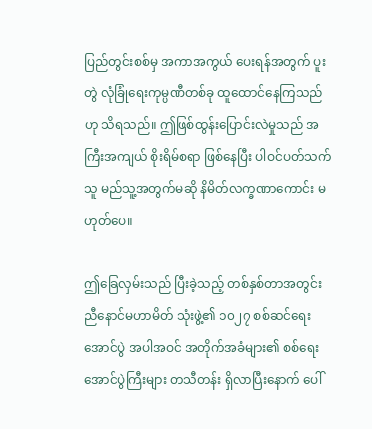ပြည်တွင်းစစ်မှ အကာအကွယ် ပေးရန်အတွက် ပူးတွဲ လုံခြုံရေးကုမ္ပဏီတစ်ခု ထူထောင်နေကြသည်ဟု သိရသည်။ ဤဖြစ်ထွန်းပြောင်းလဲမှုသည် အကြီးအကျယ် စိုးရိမ်စရာ ဖြစ်နေပြီး ပါဝင်ပတ်သက်သူ မည်သူ့အတွက်မဆို နိမိတ်လက္ခဏာကောင်း မဟုတ်ပေ။

ဤခြေလှမ်းသည် ပြီးခဲ့သည့် တစ်နှစ်တာအတွင်း ညီနောင်မဟာမိတ် သုံးဖွဲ့၏ ၁၀၂၇ စစ်ဆင်ရေးအောင်ပွဲ အပါအဝင် အတိုက်အခံများ၏ စစ်ရေးအောင်ပွဲကြီးများ တသီတန်း ရှိလာပြီးနောက် ပေါ်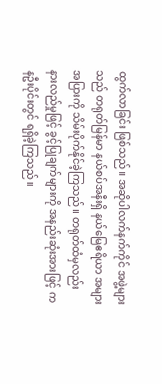ထွက်လာခြင်း ဖြစ်သည်။ အဆိုပါလက်နက်ကိုင် အဖွဲ့များသည် တရုတ်မြန်မာ နယ်စပ်အနီးရှိ နယ်မြေဧရိယာ အများအပြားကို သိမ်းပိုက်နိုင်ခဲ့ကြသည်။ တရုတ်ထံမှလည်း နားလည်မှုဖြင့် ခွင့်ပြုချက်များကို အနည်းဆုံးအားဖြင့် ကနဦးပိုင်းတွင် ရရှိခဲ့ကြသည်။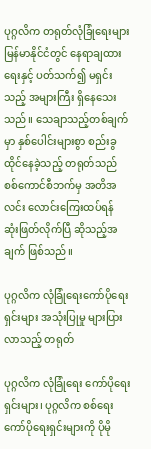ပုဂ္ဂလိက တရုတ်လုံခြုံရေးများ မြန်မာနိုင်ငံတွင် နေရာချထားရေးနှင့် ပတ်သက်၍ မရှင်းသည့် အများကြီး ရှိနေသေးသည်။ သေချာသည့်တစ်ချက်မှာ နှစ်ပေါင်းများစွာ စည်းခွထိုင်နေခဲ့သည့် တရုတ်သည် စစ်ကောင်စီဘက်မှ အတိအလင်း လောင်းကြေးထပ်ရန် ဆုံးဖြတ်လိုက်ပြီ ဆိုသည့်အချက် ဖြစ်သည်။

ပုဂ္ဂလိက လုံခြုံရေးကော်ပိုရေးရှင်းများ အသုံးပြုမှု များပြားလာသည့် တရုတ်

ပုဂ္ဂလိက လုံခြုံရေး ကော်ပိုရေးရှင်းများ၊ ပုဂ္ဂလိက စစ်ရေးကော်ပိုရေးရှင်းများကို ပိုမို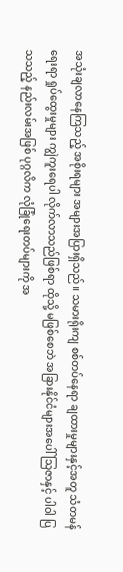အသုံးချလာနေကြသည့် အစိုးရများ အများအပြားရှိသည်။ သမားရိုးကျ စစ်တပ်နေရာ ချထားမှုများနှင့်အတူ သံတမန်ရေးရာ ရှုပ်ထွေးမှုများ ကျွဲကူးရေပါ လိုက်လာသည်ဖြစ်ရာ ထိုသို့ မဖြစ်စေဘဲ အခြားနိုင်ငံများအပေါ် သြဇာနှင့် ပါဝါ ပြသသည့် နည်းလမ်းအဖြစ် ပုဂ္ဂလိက လုံခြုံရေးတပ်များကို အ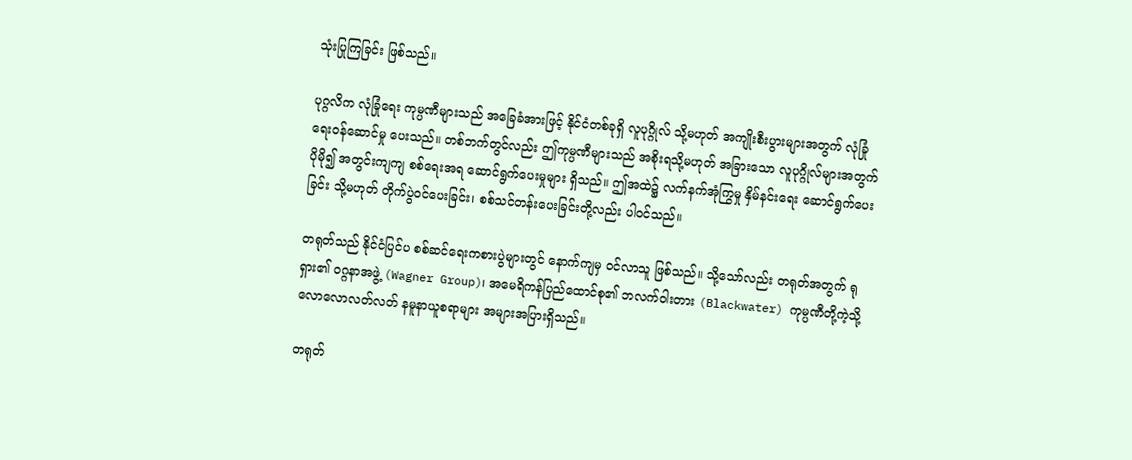သုံးပြုကြခြင်း ဖြစ်သည်။

ပုဂ္ဂလိက လုံခြုံရေး ကုမ္ပဏီများသည် အခြေခံအားဖြင့် နိုင်ငံတစ်ခုရှိ လူပုဂ္ဂိုလ် သို့မဟုတ် အကျိုးစီးပွားများအတွက် လုံခြုံရေးဝန်ဆောင်မှု ပေးသည်။ တစ်ဘက်တွင်လည်း ဤကုမ္ပဏီများသည် အစိုးရသို့မဟုတ် အခြားသော လူပုဂ္ဂိုလ်များအတွက် ပိုမို၍ အတွင်းကျကျ စစ်ရေးအရ ဆောင်ရွက်ပေးမှုများ ရှိသည်။ ဤအထဲ၌ လက်နက်အုံကြွမှု နှိမ်နင်းရေး ဆောင်ရွက်ပေးခြင်း သို့မဟုတ် တိုက်ပွဲဝင်ပေးခြင်း၊ စစ်သင်တန်းပေးခြင်းတို့လည်း ပါဝင်သည်။

တရုတ်သည် နိုင်ငံပြင်ပ စစ်ဆင်ရေးကစားပွဲများတွင် နောက်ကျမှ ဝင်လာသူ ဖြစ်သည်။ သို့သော်လည်း တရုတ်အတွက် ရုရှား၏ ဝဂ္ဂနာအဖွဲ့ (Wagner Group)၊ အမေရိကန်ပြည်ထောင်စု၏ ဘလက်ဝါးတား (Blackwater) ကုမ္ပဏီတို့ကဲ့သို့ လောလောလတ်လတ် နမူနာယူစရာများ အများအပြားရှိသည်။

တရုတ်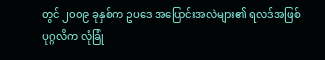တွင် ၂၀၀၉ ခုနှစ်က ဥပဒေ အပြောင်းအလဲများ၏ ရလဒ်အဖြစ် ပုဂ္ဂလိက လုံခြုံ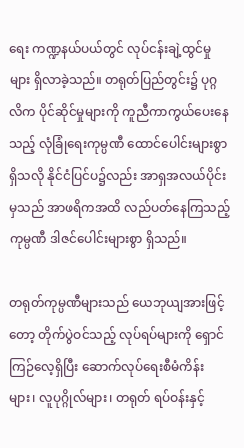ရေး ကဏ္ဍနယ်ပယ်တွင် လုပ်ငန်းချဲ့ထွင်မှုများ ရှိလာခဲ့သည်။ တရုတ်ပြည်တွင်း၌ ပုဂ္ဂလိက ပိုင်ဆိုင်မှုများကို ကူညီကာကွယ်ပေးနေသည့် လုံခြုံရေးကုမ္ပဏီ ထောင်ပေါင်းများစွာ ရှိသလို နိုင်ငံပြင်ပ၌လည်း အာရှအလယ်ပိုင်းမှသည် အာဖရိကအထိ လည်ပတ်နေကြသည့် ကုမ္ပဏီ ဒါဇင်ပေါင်းများစွာ ရှိသည်။

တရုတ်ကုမ္ပဏီများသည် ယေဘုယျအားဖြင့်တော့ တိုက်ပွဲဝင်သည့် လုပ်ရပ်များကို ရှောင်ကြဉ်လေ့ရှိပြီး ဆောက်လုပ်ရေးစီမံကိန်းများ၊ လူပုဂ္ဂိုလ်များ၊ တရုတ် ရပ်ဝန်းနှင့်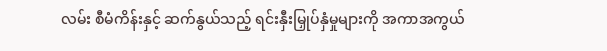လမ်း စီမံကိန်းနှင့် ဆက်နွယ်သည့် ရင်းနှီးမြှုပ်နှံမှုများကို အကာအကွယ်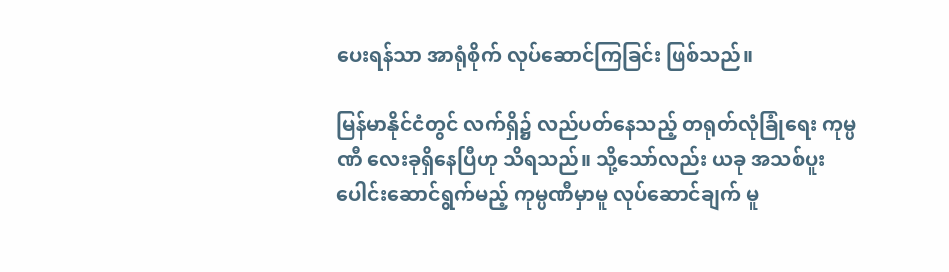ပေးရန်သာ အာရုံစိုက် လုပ်ဆောင်ကြခြင်း ဖြစ်သည်။

မြန်မာနိုင်ငံတွင် လက်ရှိ၌ လည်ပတ်နေသည့် တရုတ်လုံခြုံရေး ကုမ္ပဏီ လေးခုရှိနေပြီဟု သိရသည်။ သို့သော်လည်း ယခု အသစ်ပူးပေါင်းဆောင်ရွက်မည့် ကုမ္ပဏီမှာမူ လုပ်ဆောင်ချက် မူ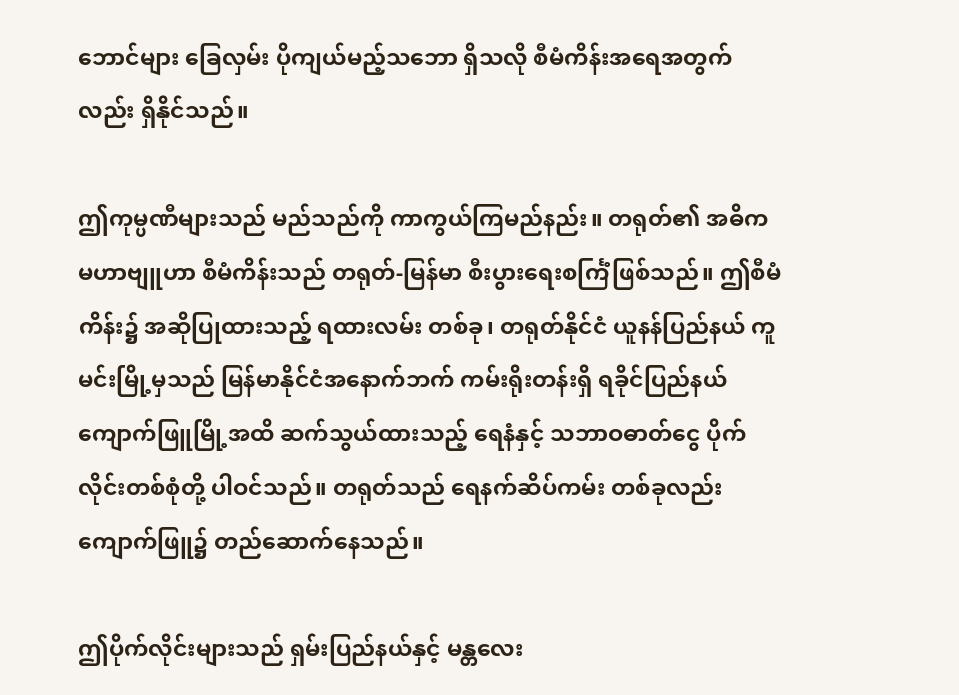ဘောင်များ ခြေလှမ်း ပိုကျယ်မည့်သဘော ရှိသလို စီမံကိန်းအရေအတွက်လည်း ရှိနိုင်သည်။

ဤကုမ္ပဏီများသည် မည်သည်ကို ကာကွယ်ကြမည်နည်း။ တရုတ်၏ အဓိက မဟာဗျူဟာ စီမံကိန်းသည် တရုတ်-မြန်မာ စီးပွားရေးစင်္ကြံဖြစ်သည်။ ဤစီမံကိန်း၌ အဆိုပြုထားသည့် ရထားလမ်း တစ်ခု၊ တရုတ်နိုင်ငံ ယူနန်ပြည်နယ် ကူမင်းမြို့မှသည် မြန်မာနိုင်ငံအနောက်ဘက် ကမ်းရိုးတန်းရှိ ရခိုင်ပြည်နယ် ကျောက်ဖြူမြို့အထိ ဆက်သွယ်ထားသည့် ရေနံနှင့် သဘာဝဓာတ်ငွေ ပိုက်လိုင်းတစ်စုံတို့ ပါဝင်သည်။ တရုတ်သည် ရေနက်ဆိပ်ကမ်း တစ်ခုလည်း ကျောက်ဖြူ၌ တည်ဆောက်နေသည်။

ဤပိုက်လိုင်းများသည် ရှမ်းပြည်နယ်နှင့် မန္တလေး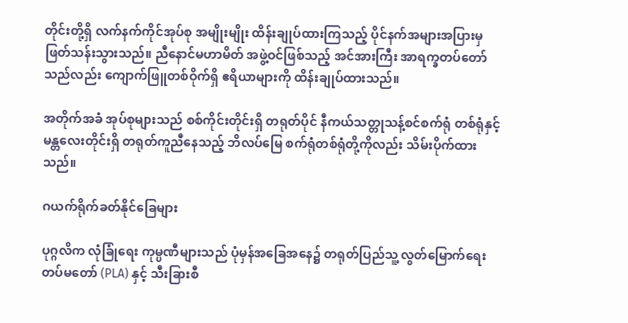တိုင်းတို့ရှိ လက်နက်ကိုင်အုပ်စု အမျိုးမျိုး ထိန်းချုပ်ထားကြသည့် ပိုင်နက်အများအပြားမှ ဖြတ်သန်းသွားသည်။ ညီနောင်မဟာမိတ် အဖွဲ့ဝင်ဖြစ်သည့် အင်အားကြီး အာရက္ခတပ်တော်သည်လည်း ကျောက်ဖြူတစ်ဝိုက်ရှိ ဧရိယာများကို ထိန်းချုပ်ထားသည်။

အတိုက်အခံ အုပ်စုများသည် စစ်ကိုင်းတိုင်းရှိ တရုတ်ပိုင် နီကယ်သတ္တုသန့်စင်စက်ရုံ တစ်ရုံနှင့် မန္တလေးတိုင်းရှိ တရုတ်ကူညီနေသည့် ဘိလပ်မြေ စက်ရုံတစ်ရုံတို့ကိုလည်း သိမ်းပိုက်ထားသည်။

ဂယက်ရိုက်ခတ်နိုင်ခြေများ

ပုဂ္ဂလိက လုံခြုံရေး ကုမ္ပဏီများသည် ပုံမှန်အခြေအနေ၌ တရုတ်ပြည်သူ့ လွတ်မြောက်ရေး တပ်မတော် (PLA) နှင့် သီးခြားစီ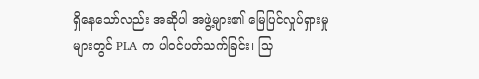ရှိနေသော်လည်း အဆိုပါ အဖွဲ့များ၏ မြေပြင်လှုပ်ရှားမှုများတွင် PLA က ပါဝင်ပတ်သက်ခြင်း၊ သြ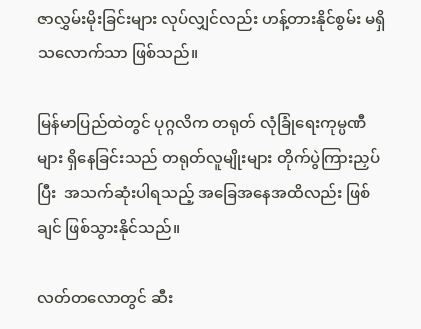ဇာလွှမ်းမိုးခြင်းများ လုပ်လျှင်လည်း ဟန့်တားနိုင်စွမ်း မရှိသလောက်သာ ဖြစ်သည်။

မြန်မာပြည်ထဲတွင် ပုဂ္ဂလိက တရုတ် လုံခြုံရေးကုမ္ပဏီများ ရှိနေခြင်းသည် တရုတ်လူမျိုးများ တိုက်ပွဲကြားညှပ်ပြီး  အသက်ဆုံးပါရသည့် အခြေအနေအထိလည်း ဖြစ်ချင် ဖြစ်သွားနိုင်သည်။

လတ်တလောတွင် ဆီး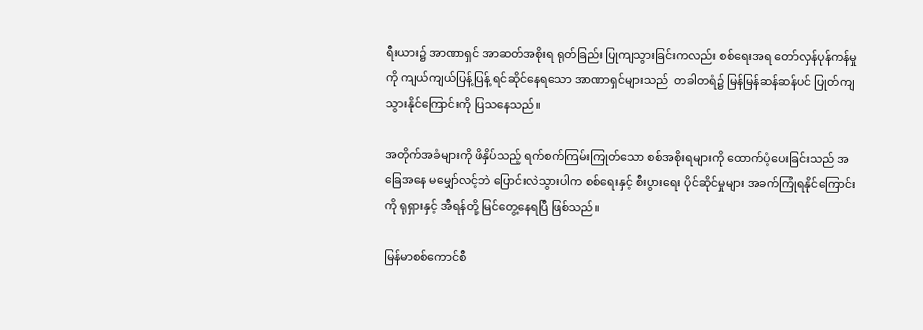ရီးယား၌ အာဏာရှင် အာဆတ်အစိုးရ ရုတ်ခြည်း ပြုကျသွားခြင်းကလည်း စစ်ရေးအရ တော်လှန်ပုန်ကန်မှုကို ကျယ်ကျယ်ပြန့်ပြန့် ရင်ဆိုင်နေရသော အာဏာရှင်များသည်  တခါတရံ၌ မြန်မြန်ဆန်ဆန်ပင် ပြုတ်ကျသွားနိုင်ကြောင်းကို ပြသနေသည်။

အတိုက်အခံများကို ဖိနှိပ်သည့် ရက်စက်ကြမ်းကြုတ်သော စစ်အစိုးရများကို ထောက်ပံ့ပေးခြင်းသည် အခြေအနေ မမျှော်လင့်ဘဲ ပြောင်းလဲသွားပါက စစ်ရေးနှင့် စီးပွားရေး ပိုင်ဆိုင်မှုများ အခက်ကြုံရနိုင်ကြောင်းကို ရုရှားနှင့် အီရန်တို့ မြင်တွေ့နေရပြီ ဖြစ်သည်။

မြန်မာစစ်ကောင်စီ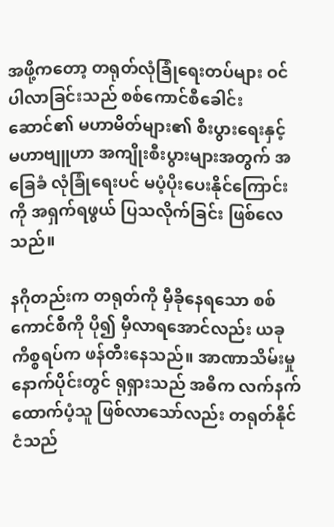အဖို့ကတော့ တရုတ်လုံခြုံရေးတပ်များ ဝင်ပါလာခြင်းသည် စစ်ကောင်စီခေါင်းဆောင်၏ မဟာမိတ်များ၏ စီးပွားရေးနှင့် မဟာဗျူဟာ အကျိုးစီးပွားများအတွက် အခြေခံ လုံခြုံရေးပင် မပံ့ပိုးပေးနိုင်ကြောင်းကို အရှက်ရဖွယ် ပြသလိုက်ခြင်း ဖြစ်လေသည်။

နဂိုတည်းက တရုတ်ကို မှီခိုနေရသော စစ်ကောင်စီကို ပို၍ မှီလာရအောင်လည်း ယခုကိစ္စရပ်က ဖန်တီးနေသည်။ အာဏာသိမ်းမှုနောက်ပိုင်းတွင် ရုရှားသည် အဓိက လက်နက်ထောက်ပံ့သူ ဖြစ်လာသော်လည်း တရုတ်နိုင်ငံသည်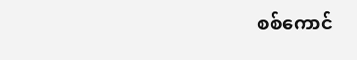စစ်ကောင်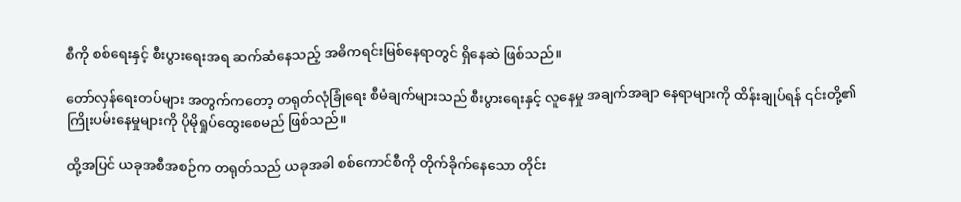စီကို စစ်ရေးနှင့် စီးပွားရေးအရ ဆက်ဆံနေသည့် အဓိကရင်းမြစ်နေရာတွင် ရှိနေဆဲ ဖြစ်သည်။

တော်လှန်ရေးတပ်များ အတွက်ကတော့ တရုတ်လုံခြုံရေး စီမံချက်များသည် စီးပွားရေးနှင့် လူနေမှု အချက်အချာ နေရာများကို ထိန်းချုပ်ရန် ၎င်းတို့၏ ကြိုးပမ်းနေမှုများကို ပိုမိုရှုပ်ထွေးစေမည် ဖြစ်သည်။

ထို့အပြင် ယခုအစီအစဉ်က တရုတ်သည် ယခုအခါ စစ်ကောင်စီကို တိုက်ခိုက်နေသော တိုင်း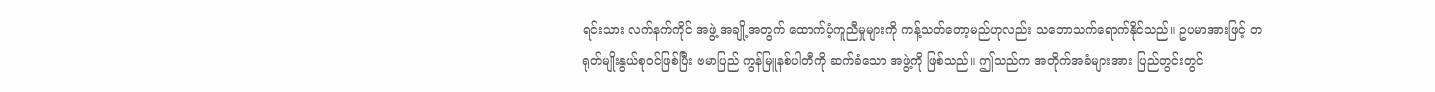ရင်းသား လက်နက်ကိုင် အဖွဲ့ အချို့အတွက် ထောက်ပံ့ကူညီမှုများကို ကန့်သတ်တော့မည်ဟုလည်း သဘောသက်ရောက်နိုင်သည်။ ဥပမာအားဖြင့် တရုတ်မျိုးနွယ်စုဝင်ဖြစ်ပြီး ဗမာပြည် ကွန်မြူနစ်ပါတီကို ဆက်ခံသော အဖွဲ့ကို ဖြစ်သည်။ ဤသည်က အတိုက်အခံများအား ပြည်တွင်းတွင်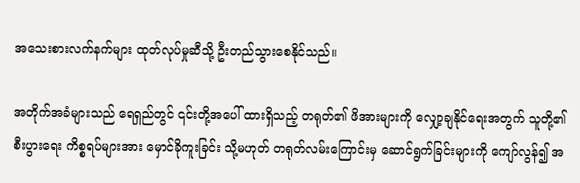အသေးစားလက်နက်များ ထုတ်လုပ်မှုဆီသို့ ဦးတည်သွားစေနိုင်သည်။

အတိုက်အခံများသည် ရေရှည်တွင် ၎င်းတို့အပေါ် ထားရှိသည့် တရုတ်၏ ဖိအားများကို လျှော့ချနိုင်ရေးအတွက် သူတို့၏ စီးပွားရေး ကိစ္စရပ်များအား မှောင်ခိုကူးခြင်း သို့မဟုတ် တရုတ်လမ်းကြောင်းမှ ဆောင်ရွက်ခြင်းများကို ကျော်လွန်၍ အ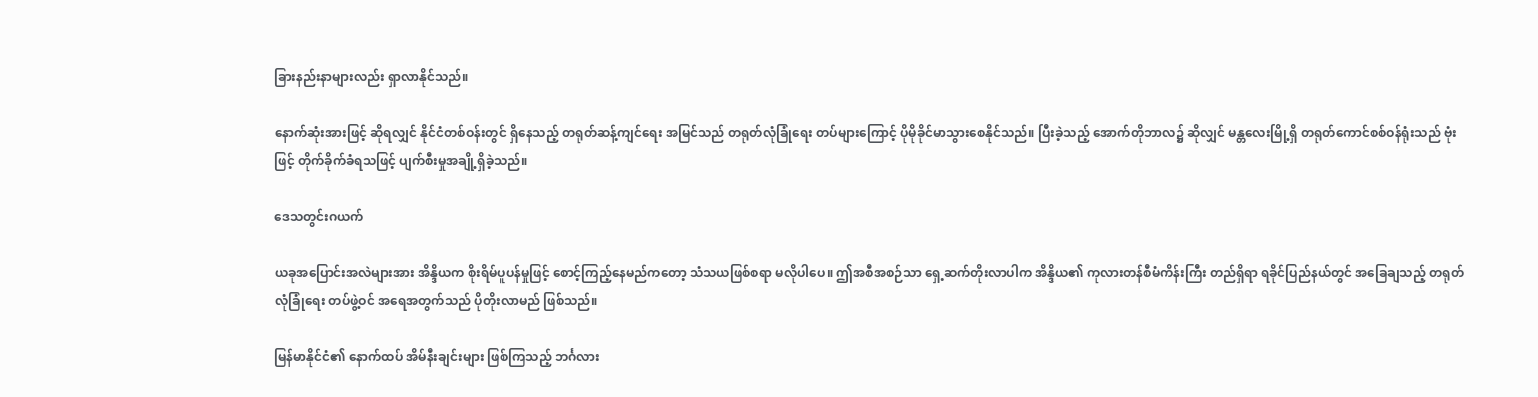ခြားနည်းနာများလည်း ရှာလာနိုင်သည်။

နောက်ဆုံးအားဖြင့် ဆိုရလျှင် နိုင်ငံတစ်ဝန်းတွင် ရှိနေသည့် တရုတ်ဆန့်ကျင်ရေး အမြင်သည် တရုတ်လုံခြုံရေး တပ်များကြောင့် ပိုမိုခိုင်မာသွားစေနိုင်သည်။ ပြီးခဲ့သည့် အောက်တိုဘာလ၌ ဆိုလျှင် မန္တလေးမြို့ရှိ တရုတ်ကောင်စစ်ဝန်ရုံးသည် ဗုံးဖြင့် တိုက်ခိုက်ခံရသဖြင့် ပျက်စီးမှုအချို့ရှိခဲ့သည်။

ဒေသတွင်းဂယက်

ယခုအပြောင်းအလဲများအား အိန္ဒိယက စိုးရိမ်ပူပန်မှုဖြင့် စောင့်ကြည့်နေမည်ကတော့ သံသယဖြစ်စရာ မလိုပါပေ။ ဤအစီအစဉ်သာ ရှေ့ဆက်တိုးလာပါက အိန္ဒိယ၏ ကုလားတန်စီမံကိန်းကြီး တည်ရှိရာ ရခိုင်ပြည်နယ်တွင် အခြေချသည့် တရုတ်လုံခြုံရေး တပ်ဖွဲ့ဝင် အရေအတွက်သည် ပိုတိုးလာမည် ဖြစ်သည်။

မြန်မာနိုင်ငံ၏ နောက်ထပ် အိမ်နီးချင်းများ ဖြစ်ကြသည့် ဘင်္ဂလား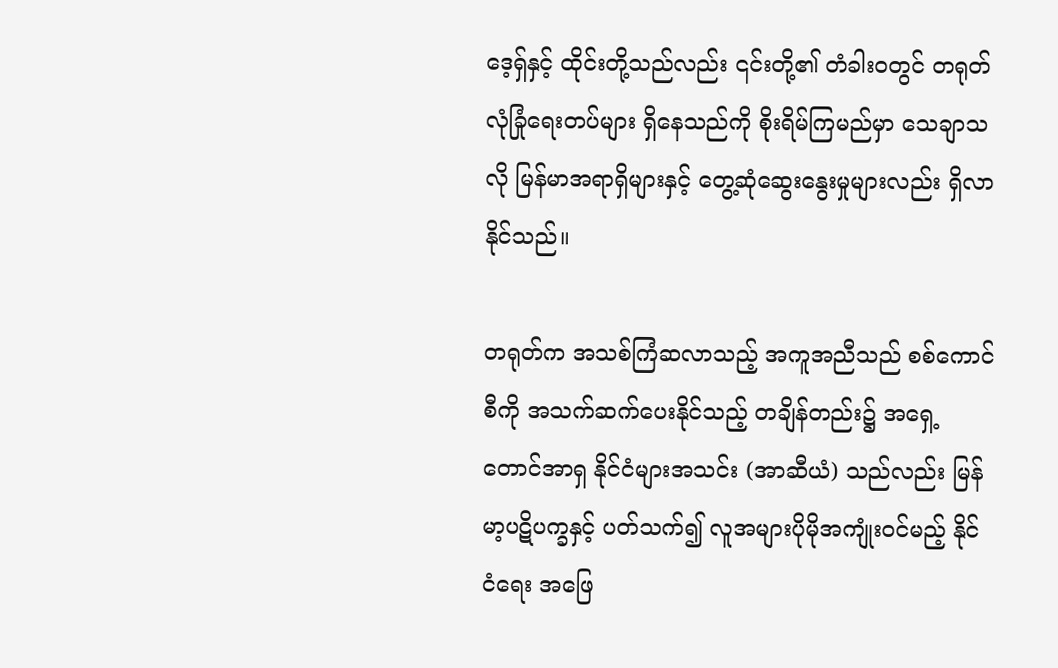ဒေ့ရှ်နှင့် ထိုင်းတို့သည်လည်း ၎င်းတို့၏ တံခါးဝတွင် တရုတ်လုံခြုံရေးတပ်များ ရှိနေသည်ကို စိုးရိမ်ကြမည်မှာ သေချာသလို မြန်မာအရာရှိများနှင့် တွေ့ဆုံဆွေးနွေးမှုများလည်း ရှိလာနိုင်သည်။

တရုတ်က အသစ်ကြံဆလာသည့် အကူအညီသည် စစ်ကောင်စီကို အသက်ဆက်ပေးနိုင်သည့် တချိန်တည်း၌ အရှေ့တောင်အာရှ နိုင်ငံများအသင်း (အာဆီယံ) သည်လည်း မြန်မာ့ပဋိပက္ခနှင့် ပတ်သက်၍ လူအများပိုမိုအကျုံးဝင်မည့် နိုင်ငံရေး အဖြေ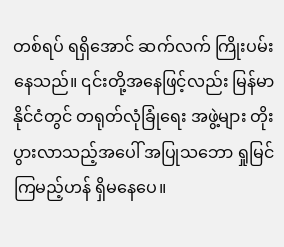တစ်ရပ် ရရှိအောင် ဆက်လက် ကြိုးပမ်းနေသည်။ ၎င်းတို့အနေဖြင့်လည်း မြန်မာနိုင်ငံတွင် တရုတ်လုံခြုံရေး အဖွဲ့များ တိုးပွားလာသည့်အပေါ် အပြုသဘော ရှုမြင်ကြမည့်ဟန် ရှိမနေပေ။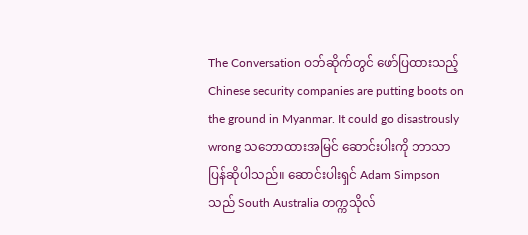The Conversation ဝဘ်ဆိုက်တွင် ဖော်ပြထားသည့် Chinese security companies are putting boots on the ground in Myanmar. It could go disastrously wrong သဘောထားအမြင် ဆောင်းပါးကို ဘာသာပြန်ဆိုပါသည်။ ဆောင်းပါးရှင် Adam Simpson သည် South Australia တက္ကသိုလ်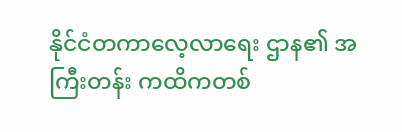နိုင်ငံတကာလေ့လာရေး ဌာန၏ အကြီးတန်း ကထိကတစ်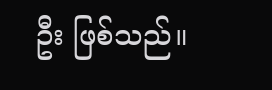ဦး ဖြစ်သည်။